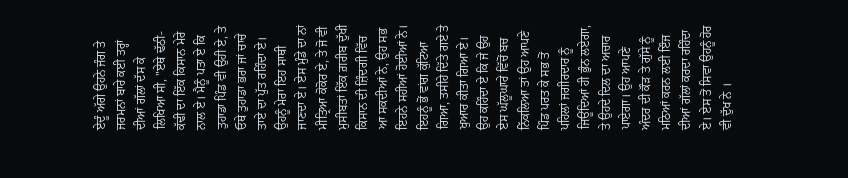ਏਦੂੰ ਅੱਗੇ ਉਹਨੇ ਜੰਗ ਤੇ ਜਰਮਨਾਂ ਬਾਰੇ ਕਈ ਤਰ੍ਹਾਂ ਦੀਆਂ ਗੱਲਾਂ ਦੱਸ ਕੇ ਲਿਖਿਆ ਸੀ, "ਏਥੇ ਢੱਠੀ-ਕੱਢੀ ਦਾ ਇੱਕ ਕਿਸਾਨ ਮੇਰੇ ਨਾਲ ਏ। ਮੈਨੂੰ ਪਤਾ ਏ ਕਿ ਤੁਹਾਡਾ ਪਿੰਡ ਵੀ ਉਹੀ ਏ, ਤੇ ਓਥੇ ਤੁਹਾਡਾ ਭਰਾ ਜਾਂ ਚਾਚੇ ਤਾਏ ਦਾ ਪੁੱਤ ਰਹਿੰਦਾ ਏ। ਉਹਨੂੰ ਮੇਰਾ ਇਹ ਸਾਥੀ ਜਾਣਦਾ ਏ। ਏਸ ਮੁੰਡੇ ਦਾ ਨਾਂ ਮੀਤ੍ਰਿਆ ਕੋਕੋਰ ਏ, ਤੇ ਜੋ ਵੀ ਮੁਸੀਬਤਾਂ ਇੱਕ ਗ਼ਰੀਬ ਦੁੱਖੀ ਕਿਸਾਨ ਦੀ ਜ਼ਿੰਦਗੀ ਵਿੱਚ ਆ ਸਕਦੀਆਂ ਨੇ, ਉਹ ਸਭ ਇਹਨੇ ਸਹੀਆਂ ਹੋਈਆਂ ਨੇ। ਇਹਨੂੰ ਭੋਂ ਵਾਂਗ ਕੁੱਟਿਆ ਗਿਆ, ਤਸੀਹੇ ਦਿੱਤੇ ਗਏ ਤੇ ਖੁਆਰ ਕੀਤਾ ਗਿਆ ਏ। ਉਹ ਕਹਿੰਦਾ ਏ ਕਿ ਜੇ ਉਹ ਏਸ ਘੱਲੂਘਾਰੇ ਵਿੱਚੋਂ ਬਚ ਨਿੱਕਲਿਆ ਤਾਂ ਉਹ ਆਪਣੇ ਪਿੰਡ ਪਰਤ ਕੇ ਸਭ ਤੋਂ ਪਹਿਲਾਂ ਜਗੀਰਦਾਰ ਨੂੰ ਜਿਊਂਦਿਆਂ ਹੀ ਭੁੰਨ ਲਏਗਾ, ਤੇ ਉਹਦੇ ਦਿਲ ਦਾ ਅਚਾਰ ਪਾਏਗਾ। ਉਹ ਆਪਣੇ ਅੰਦਰ ਦੀ ਕੌੜ ਤੇ ਗੁੱਸੇ ਨੂੰ ਮਠਿਆਂ ਕਰਨ ਲਈ ਇੰਜ ਦੀਆਂ ਗੱਲਾਂ ਕਰਦਾ ਰਹਿੰਦਾ ਏ। ਏਸ ਤੋਂ ਸਿਵਾ ਉਹਨੂੰ ਹੋਰ ਵੀ ਦੁੱਖ ਨੇ ।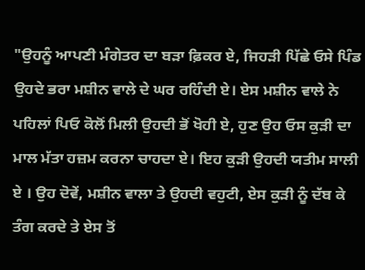"ਉਹਨੂੰ ਆਪਣੀ ਮੰਗੇਤਰ ਦਾ ਬੜਾ ਫ਼ਿਕਰ ਏ, ਜਿਹੜੀ ਪਿੱਛੇ ਓਸੇ ਪਿੰਡ ਉਹਦੇ ਭਰਾ ਮਸ਼ੀਨ ਵਾਲੇ ਦੇ ਘਰ ਰਹਿੰਦੀ ਏ। ਏਸ ਮਸ਼ੀਨ ਵਾਲੇ ਨੇ ਪਹਿਲਾਂ ਪਿਓ ਕੋਲੋਂ ਮਿਲੀ ਉਹਦੀ ਭੋਂ ਖੋਹੀ ਏ, ਹੁਣ ਉਹ ਓਸ ਕੁੜੀ ਦਾ ਮਾਲ ਮੱਤਾ ਹਜ਼ਮ ਕਰਨਾ ਚਾਹਦਾ ਏ। ਇਹ ਕੁੜੀ ਉਹਦੀ ਯਤੀਮ ਸਾਲੀ ਏ । ਉਹ ਦੋਵੇਂ, ਮਸ਼ੀਨ ਵਾਲਾ ਤੇ ਉਹਦੀ ਵਹੁਟੀ, ਏਸ ਕੁੜੀ ਨੂੰ ਦੱਬ ਕੇ ਤੰਗ ਕਰਦੇ ਤੇ ਏਸ ਤੋਂ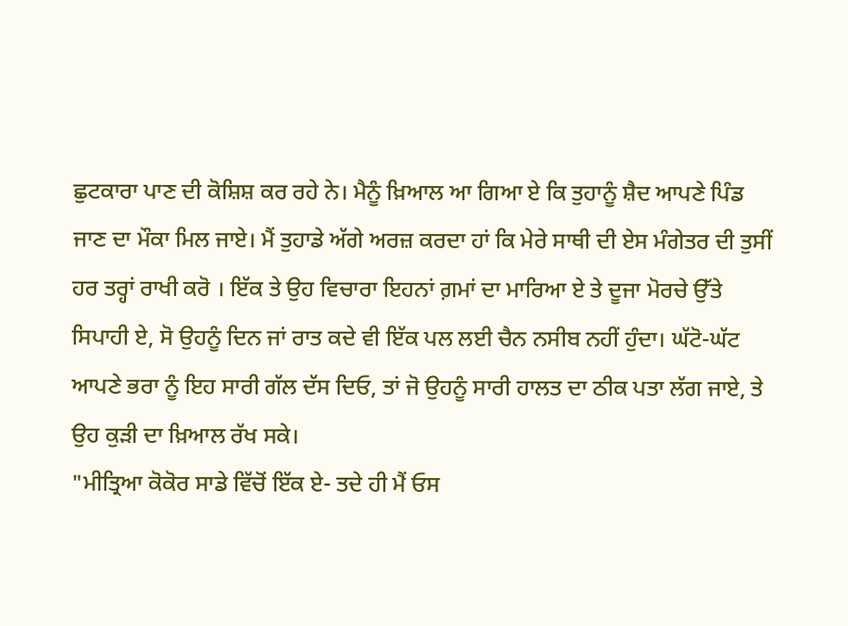ਛੁਟਕਾਰਾ ਪਾਣ ਦੀ ਕੋਸ਼ਿਸ਼ ਕਰ ਰਹੇ ਨੇ। ਮੈਨੂੰ ਖ਼ਿਆਲ ਆ ਗਿਆ ਏ ਕਿ ਤੁਹਾਨੂੰ ਸ਼ੈਦ ਆਪਣੇ ਪਿੰਡ ਜਾਣ ਦਾ ਮੌਕਾ ਮਿਲ ਜਾਏ। ਮੈਂ ਤੁਹਾਡੇ ਅੱਗੇ ਅਰਜ਼ ਕਰਦਾ ਹਾਂ ਕਿ ਮੇਰੇ ਸਾਥੀ ਦੀ ਏਸ ਮੰਗੇਤਰ ਦੀ ਤੁਸੀਂ ਹਰ ਤਰ੍ਹਾਂ ਰਾਖੀ ਕਰੋ । ਇੱਕ ਤੇ ਉਹ ਵਿਚਾਰਾ ਇਹਨਾਂ ਗ਼ਮਾਂ ਦਾ ਮਾਰਿਆ ਏ ਤੇ ਦੂਜਾ ਮੋਰਚੇ ਉੱਤੇ ਸਿਪਾਹੀ ਏ, ਸੋ ਉਹਨੂੰ ਦਿਨ ਜਾਂ ਰਾਤ ਕਦੇ ਵੀ ਇੱਕ ਪਲ ਲਈ ਚੈਨ ਨਸੀਬ ਨਹੀਂ ਹੁੰਦਾ। ਘੱਟੋ-ਘੱਟ ਆਪਣੇ ਭਰਾ ਨੂੰ ਇਹ ਸਾਰੀ ਗੱਲ ਦੱਸ ਦਿਓ, ਤਾਂ ਜੋ ਉਹਨੂੰ ਸਾਰੀ ਹਾਲਤ ਦਾ ਠੀਕ ਪਤਾ ਲੱਗ ਜਾਏ, ਤੇ ਉਹ ਕੁੜੀ ਦਾ ਖ਼ਿਆਲ ਰੱਖ ਸਕੇ।
"ਮੀਤ੍ਰਿਆ ਕੋਕੋਰ ਸਾਡੇ ਵਿੱਚੋਂ ਇੱਕ ਏ- ਤਦੇ ਹੀ ਮੈਂ ਓਸ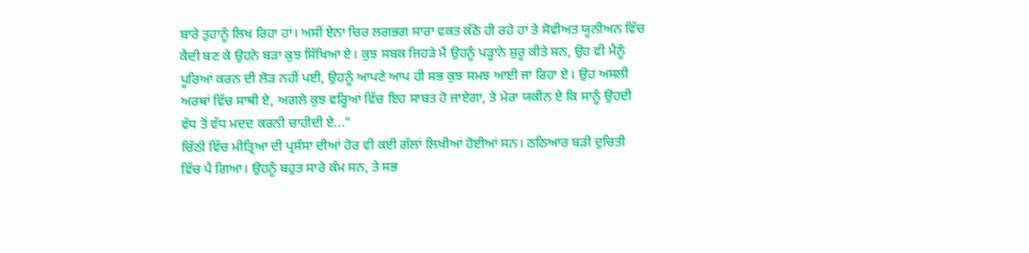ਬਾਰੇ ਤੁਹਾਨੂੰ ਲਿਖ ਰਿਹਾ ਹਾਂ। ਅਸੀਂ ਏਨਾ ਚਿਰ ਲਗਭਗ ਸਾਰਾ ਵਕਤ ਕੱਠੇ ਹੀ ਰਹੇ ਹਾਂ ਤੇ ਸੋਵੀਅਤ ਯੂਨੀਅਨ ਵਿੱਚ ਕੈਦੀ ਬਣ ਕੇ ਉਹਨੇ ਬੜਾ ਕੁਝ ਸਿੱਖਿਆ ਏ। ਕੁਝ ਸਬਕ ਜਿਹੜੇ ਮੈਂ ਉਹਨੂੰ ਪੜ੍ਹਾਨੇ ਸ਼ੁਰੂ ਕੀਤੇ ਸਨ, ਉਹ ਵੀ ਮੈਨੂੰ ਪੂਰਿਆਂ ਕਰਨ ਦੀ ਲੋੜ ਨਹੀਂ ਪਈ, ਉਹਨੂੰ ਆਪਣੇ ਆਪ ਹੀ ਸਭ ਕੁਝ ਸਮਝ ਆਈ ਜਾ ਰਿਹਾ ਏ। ਉਹ ਅਸਲੀ ਅਰਥਾਂ ਵਿੱਚ ਸਾਥੀ ਏ, ਅਗਲੇ ਕੁਝ ਵਰ੍ਹਿਆਂ ਵਿੱਚ ਇਹ ਸਾਬਤ ਹੋ ਜਾਏਗਾ, ਤੇ ਮੇਰਾ ਯਕੀਨ ਏ ਕਿ ਸਾਨੂੰ ਉਹਦੀ ਵੱਧ ਤੋਂ ਵੱਧ ਮਦਦ ਕਰਨੀ ਚਾਹੀਦੀ ਏ..."
ਚਿੱਠੀ ਵਿੱਚ ਮੀਤ੍ਰਿਆ ਦੀ ਪ੍ਰਸੰਸਾ ਦੀਆਂ ਹੋਰ ਵੀ ਕਈ ਗੱਲਾਂ ਲਿਖੀਆਂ ਹੋਈਆਂ ਸਨ। ਠਠਿਆਰ ਬੜੀ ਦੁਚਿਤੀ ਵਿੱਚ ਪੈ ਗਿਆ। ਉਹਨੂੰ ਬਹੁਤ ਸਾਰੇ ਕੰਮ ਸਨ, ਤੇ ਸਭ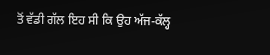ਤੋਂ ਵੱਡੀ ਗੱਲ ਇਹ ਸੀ ਕਿ ਉਹ ਅੱਜ-ਕੱਲ੍ਹ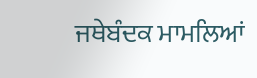ਜਥੇਬੰਦਕ ਮਾਮਲਿਆਂ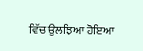ਵਿੱਚ ਉਲਝਿਆ ਹੋਇਆ